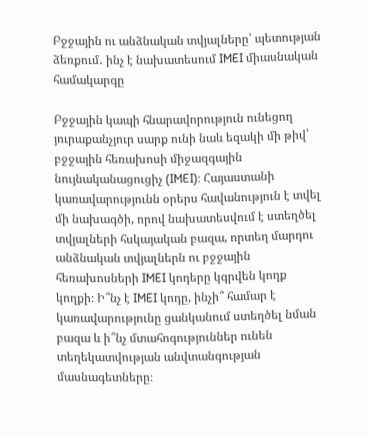Բջջային ու անձնական տվյալները՝ պետության ձեռքում․ ինչ է նախատեսում IMEI միասնական համակարգը

Բջջային կապի հնարավորություն ունեցող յուրաքանչյուր սարք ունի նաև եզակի մի թիվ՝ բջջային հեռախոսի միջազգային նույնականացուցիչ (IMEI)։ Հայաստանի կառավարությունն օրերս հավանություն է տվել մի նախագծի, որով նախատեսվում է ստեղծել տվյալների հսկայական բազա, որտեղ մարդու անձնական տվյալներն ու բջջային հեռախոսների IMEI կոդերը կգրվեն կողք կողքի։ Ի՞նչ է IMEI կոդը, ինչի՞ համար է կառավարությունը ցանկանում ստեղծել նման բազա և ի՞նչ մտահոգություններ ունեն տեղեկատվության անվտանգության մասնագետները։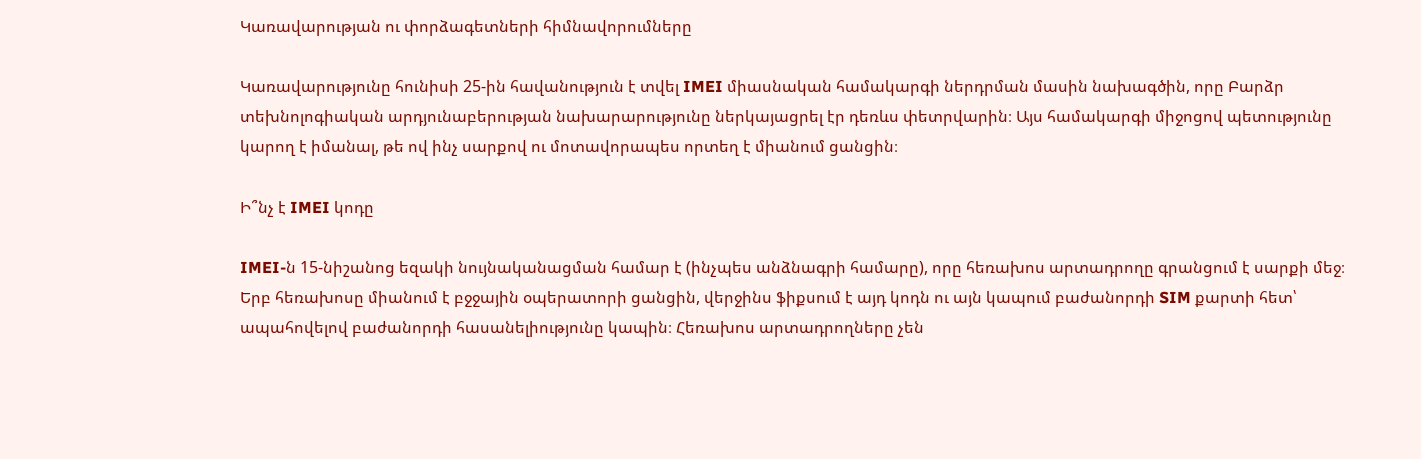Կառավարության ու փորձագետների հիմնավորումները

Կառավարությունը հունիսի 25-ին հավանություն է տվել IMEI միասնական համակարգի ներդրման մասին նախագծին, որը Բարձր տեխնոլոգիական արդյունաբերության նախարարությունը ներկայացրել էր դեռևս փետրվարին։ Այս համակարգի միջոցով պետությունը կարող է իմանալ, թե ով ինչ սարքով ու մոտավորապես որտեղ է միանում ցանցին։

Ի՞նչ է IMEI կոդը

IMEI-ն 15-նիշանոց եզակի նույնականացման համար է (ինչպես անձնագրի համարը), որը հեռախոս արտադրողը գրանցում է սարքի մեջ։ Երբ հեռախոսը միանում է բջջային օպերատորի ցանցին, վերջինս ֆիքսում է այդ կոդն ու այն կապում բաժանորդի SIM քարտի հետ՝ ապահովելով բաժանորդի հասանելիությունը կապին։ Հեռախոս արտադրողները չեն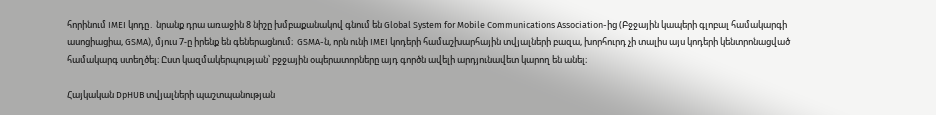հորինում IMEI կոդը․ նրանք դրա առաջին 8 նիշը խմբաքանակով գնում են Global System for Mobile Communications Association-ից (Բջջային կապերի գլոբալ համակարգի ասոցիացիա, GSMA), մյուս 7-ը իրենք են գեներացնում։  GSMA-ն, որն ունի IMEI կոդերի համաշխարհային տվյալների բազա, խորհուրդ չի տալիս այս կոդերի կենտրոնացված համակարգ ստեղծել։ Ըստ կազմակերպության՝ բջջային օպերատորները այդ գործն ավելի արդյունավետ կարող են անել։

Հայկական DpHUB տվյալների պաշտպանության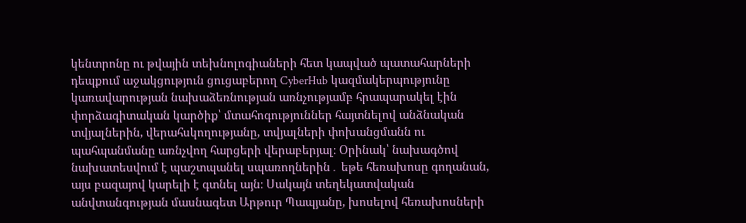կենտրոնը ու թվային տեխնոլոգիաների հետ կապված պատահարների դեպքում աջակցություն ցուցաբերող CyberHub կազմակերպությունը կառավարության նախաձեռնության առնչությամբ հրապարակել էին փորձագիտական կարծիք՝ մտահոգություններ հայտնելով անձնական տվյալներին, վերահսկողությանը, տվյալների փոխանցմանն ու պահպանմանը առնչվող հարցերի վերաբերյալ։ Օրինակ՝ նախագծով նախատեսվում է պաշտպանել սպառողներին․ եթե հեռախոսը գողանան, այս բազայով կարելի է գտնել այն։ Սակայն տեղեկատվական անվտանգության մասնագետ Արթուր Պապյանը, խոսելով հեռախոսների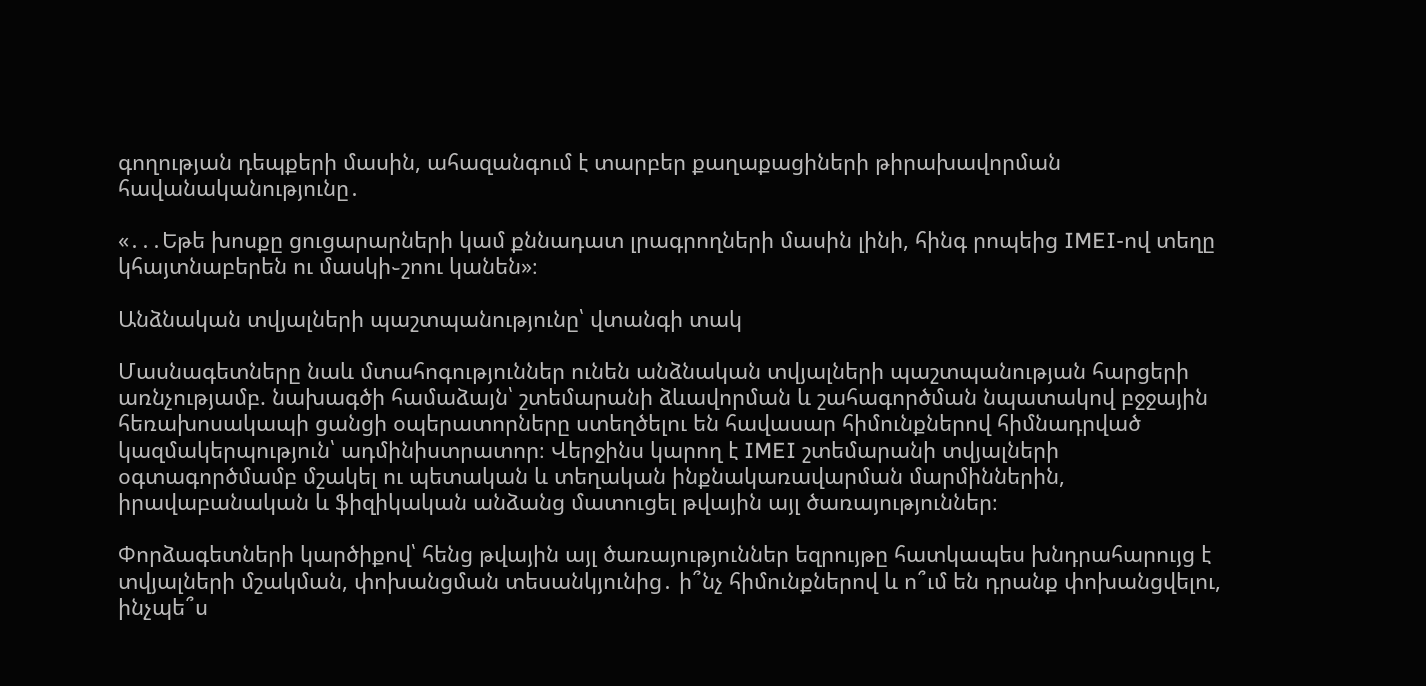գողության դեպքերի մասին, ահազանգում է տարբեր քաղաքացիների թիրախավորման հավանականությունը․

«․․․Եթե խոսքը ցուցարարների կամ քննադատ լրագրողների մասին լինի, հինգ րոպեից IMEI-ով տեղը կհայտնաբերեն ու մասկի֊շոու կանեն»։

Անձնական տվյալների պաշտպանությունը՝ վտանգի տակ

Մասնագետները նաև մտահոգություններ ունեն անձնական տվյալների պաշտպանության հարցերի առնչությամբ. նախագծի համաձայն՝ շտեմարանի ձևավորման և շահագործման նպատակով բջջային հեռախոսակապի ցանցի օպերատորները ստեղծելու են հավասար հիմունքներով հիմնադրված կազմակերպություն՝ ադմինիստրատոր։ Վերջինս կարող է IMEI շտեմարանի տվյալների օգտագործմամբ մշակել ու պետական և տեղական ինքնակառավարման մարմիններին, իրավաբանական և ֆիզիկական անձանց մատուցել թվային այլ ծառայություններ։

Փորձագետների կարծիքով՝ հենց թվային այլ ծառայություններ եզրույթը հատկապես խնդրահարույց է տվյալների մշակման, փոխանցման տեսանկյունից․ ի՞նչ հիմունքներով և ո՞ւմ են դրանք փոխանցվելու, ինչպե՞ս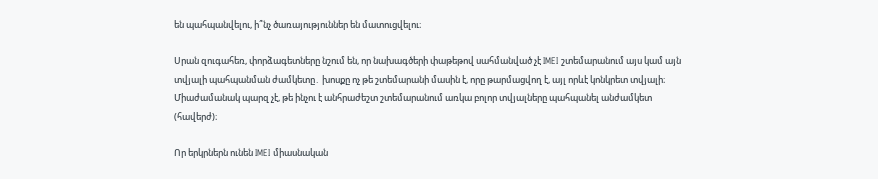են պահպանվելու, ի՞նչ ծառայություններ են մատուցվելու։

Սրան զուգահեռ, փորձագետները նշում են, որ նախագծերի փաթեթով սահմանված չէ IMEI շտեմարանում այս կամ այն տվյալի պահպանման ժամկետը․ խոսքը ոչ թե շտեմարանի մասին է, որը թարմացվող է, այլ որևէ կոնկրետ տվյալի։  Միաժամանակ պարզ չէ, թե ինչու է անհրաժեշտ շտեմարանում առկա բոլոր տվյալները պահպանել անժամկետ (հավերժ)։

Որ երկրներն ունեն IMEI միասնական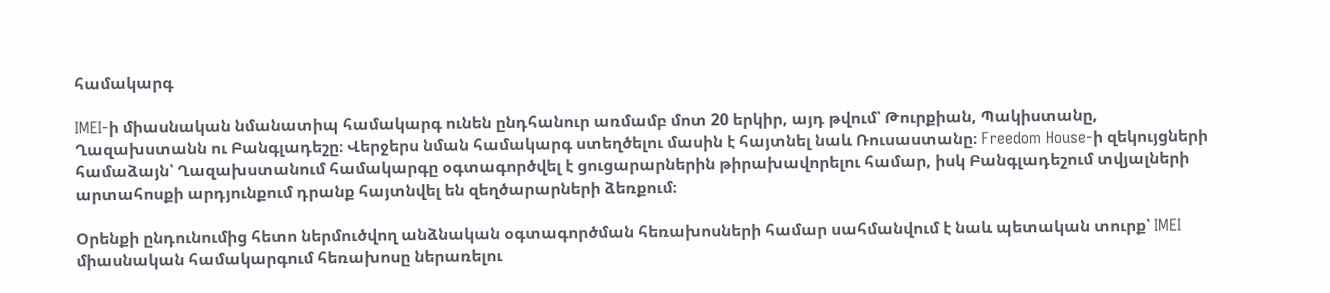համակարգ

IMEI-ի միասնական նմանատիպ համակարգ ունեն ընդհանուր առմամբ մոտ 20 երկիր, այդ թվում՝ Թուրքիան, Պակիստանը, Ղազախստանն ու Բանգլադեշը։ Վերջերս նման համակարգ ստեղծելու մասին է հայտնել նաև Ռուսաստանը։ Freedom House-ի զեկույցների համաձայն՝ Ղազախստանում համակարգը օգտագործվել է ցուցարարներին թիրախավորելու համար, իսկ Բանգլադեշում տվյալների արտահոսքի արդյունքում դրանք հայտնվել են զեղծարարների ձեռքում։

Օրենքի ընդունումից հետո ներմուծվող անձնական օգտագործման հեռախոսների համար սահմանվում է նաև պետական տուրք՝ IMEI միասնական համակարգում հեռախոսը ներառելու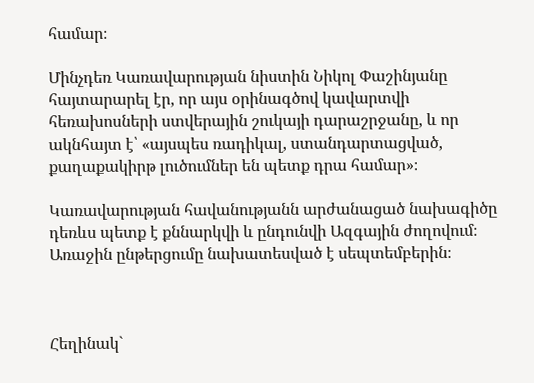համար։

Մինչդեռ Կառավարության նիստին Նիկոլ Փաշինյանը հայտարարել էր, որ այս օրինագծով կավարտվի հեռախոսների ստվերային շուկայի դարաշրջանը, և որ ակնհայտ է՝ «այսպես ռադիկալ, ստանդարտացված, քաղաքակիրթ լուծումներ են պետք դրա համար»։

Կառավարության հավանությանն արժանացած նախագիծը դեռևս պետք է քննարկվի և ընդունվի Ազգային ժողովում։ Առաջին ընթերցումը նախատեսված է սեպտեմբերին։



Հեղինակ`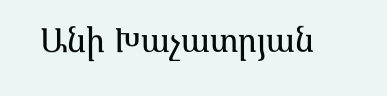Անի Խաչատրյան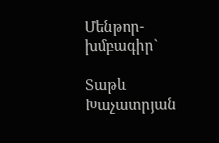Մենթոր-խմբագիր`

Տաթև Խաչատրյան